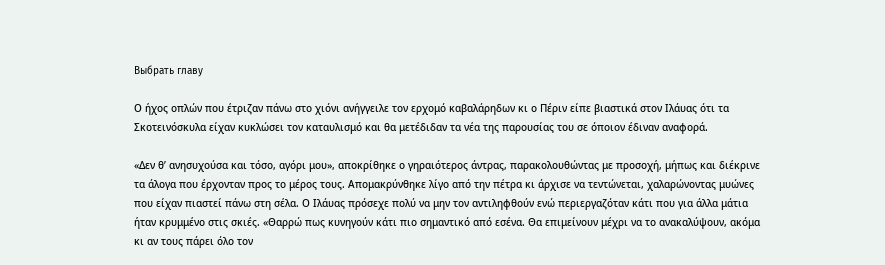Выбрать главу

Ο ήχος οπλών που έτριζαν πάνω στο χιόνι ανήγγειλε τον ερχομό καβαλάρηδων κι ο Πέριν είπε βιαστικά στον Ιλάυας ότι τα Σκοτεινόσκυλα είχαν κυκλώσει τον καταυλισμό και θα μετέδιδαν τα νέα της παρουσίας του σε όποιον έδιναν αναφορά.

«Δεν θ’ ανησυχούσα και τόσο, αγόρι μου», αποκρίθηκε ο γηραιότερος άντρας, παρακολουθώντας με προσοχή, μήπως και διέκρινε τα άλογα που έρχονταν προς το μέρος τους. Απομακρύνθηκε λίγο από την πέτρα κι άρχισε να τεντώνεται, χαλαρώνοντας μυώνες που είχαν πιαστεί πάνω στη σέλα. Ο Ιλάυας πρόσεχε πολύ να μην τον αντιληφθούν ενώ περιεργαζόταν κάτι που για άλλα μάτια ήταν κρυμμένο στις σκιές. «Θαρρώ πως κυνηγούν κάτι πιο σημαντικό από εσένα. Θα επιμείνουν μέχρι να το ανακαλύψουν, ακόμα κι αν τους πάρει όλο τον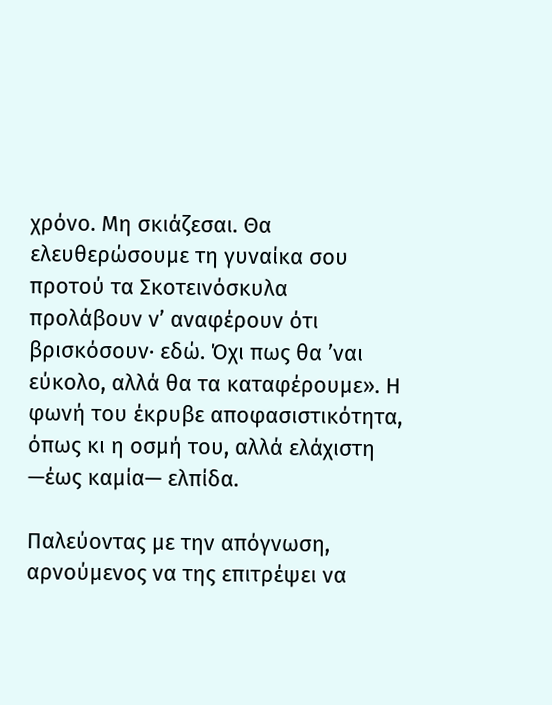χρόνο. Μη σκιάζεσαι. Θα ελευθερώσουμε τη γυναίκα σου προτού τα Σκοτεινόσκυλα προλάβουν ν’ αναφέρουν ότι βρισκόσουν· εδώ. Όχι πως θα ’ναι εύκολο, αλλά θα τα καταφέρουμε». Η φωνή του έκρυβε αποφασιστικότητα, όπως κι η οσμή του, αλλά ελάχιστη —έως καμία— ελπίδα.

Παλεύοντας με την απόγνωση, αρνούμενος να της επιτρέψει να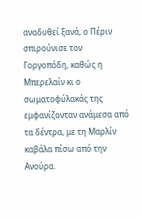αναδυθεί ξανά, ο Πέριν σπιρούνισε τον Γοργοπόδη, καθώς η Μπερελαίν κι ο σωματοφύλακάς της εμφανίζονταν ανάμεσα από τα δέντρα, με τη Μαρλίν καβάλα πίσω από την Ανούρα.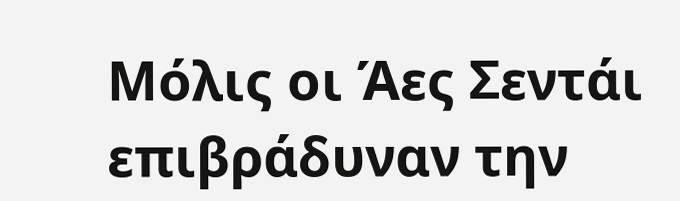Μόλις οι Άες Σεντάι επιβράδυναν την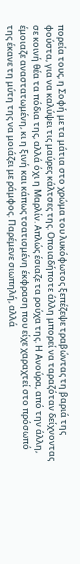πορεία τους, η Σοφή με τα μάτια στο χρώμα του λυκόφωτος ξεπέζεψε τραβώντας τη βαριά της φούστα, για να καλύψει τις μαύρες κάλτσες της. Οποιαδήποτε άλλη μπορεί να ταραζόταν δείχνοντας σε κοινή θέα τα πόδια της, αλλά όχι η Μαρλίν. Απλώς έσιαζε τα ρούχα της. Η Ανούρα, από την άλλη, έμοιαζε αναστατωμένη, κι η ξινή και κάπως τσατισμένη έκφραση που είχε χαραχτεί στο πρόσωπό της έκανε τη μύτη της να μοιάζει με ράμφος. Παρέμενε σιωπηλή, αλλά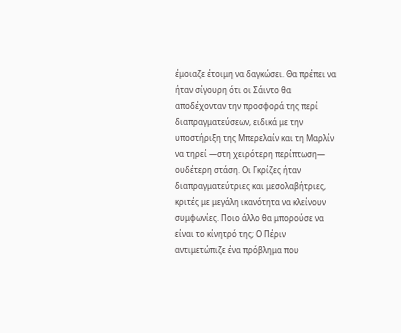έμοιαζε έτοιμη να δαγκώσει. Θα πρέπει να ήταν σίγουρη ότι οι Σάιντο θα αποδέχονταν την προσφορά της περί διαπραγματεύσεων, ειδικά με την υποστήριξη της Μπερελαίν και τη Μαρλίν να τηρεί —στη χειρότερη περίπτωση— ουδέτερη στάση. Οι Γκρίζες ήταν διαπραγματεύτριες και μεσολαβήτριες, κριτές με μεγάλη ικανότητα να κλείνουν συμφωνίες. Ποιο άλλο θα μπορούσε να είναι το κίνητρό της; Ο Πέριν αντιμετώπιζε ένα πρόβλημα που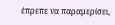έπρεπε να παραμερίσει,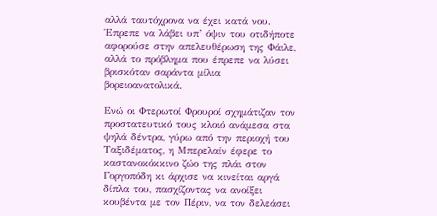αλλά ταυτόχρονα να έχει κατά νου. Έπρεπε να λάβει υπ’ όψιν του οτιδήποτε αφορούσε στην απελευθέρωση της Φάιλε, αλλά το πρόβλημα που έπρεπε να λύσει βρισκόταν σαράντα μίλια βορειοανατολικά.

Ενώ οι Φτερωτοί Φρουροί σχημάτιζαν τον προστατευτικό τους κλοιό ανάμεσα στα ψηλά δέντρα, γύρω από την περιοχή του Ταξιδέματος, η Μπερελαίν έφερε το καστανοκόκκινο ζώο της πλάι στον Γοργοπόδη κι άρχισε να κινείται αργά δίπλα του, πασχίζοντας να ανοίξει κουβέντα με τον Πέριν, να τον δελεάσει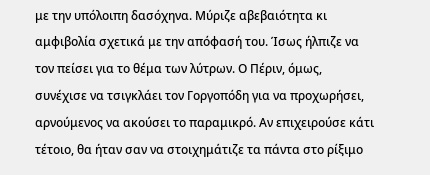με την υπόλοιπη δασόχηνα. Μύριζε αβεβαιότητα κι αμφιβολία σχετικά με την απόφασή του. Ίσως ήλπιζε να τον πείσει για το θέμα των λύτρων. Ο Πέριν, όμως, συνέχισε να τσιγκλάει τον Γοργοπόδη για να προχωρήσει, αρνούμενος να ακούσει το παραμικρό. Αν επιχειρούσε κάτι τέτοιο, θα ήταν σαν να στοιχημάτιζε τα πάντα στο ρίξιμο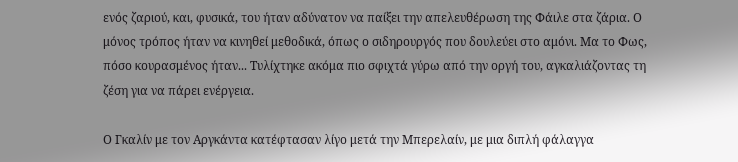ενός ζαριού, και, φυσικά, του ήταν αδύνατον να παίξει την απελευθέρωση της Φάιλε στα ζάρια. Ο μόνος τρόπος ήταν να κινηθεί μεθοδικά, όπως ο σιδηρουργός που δουλεύει στο αμόνι. Μα το Φως, πόσο κουρασμένος ήταν... Τυλίχτηκε ακόμα πιο σφιχτά γύρω από την οργή του, αγκαλιάζοντας τη ζέση για να πάρει ενέργεια.

Ο Γκαλίν με τον Αργκάντα κατέφτασαν λίγο μετά την Μπερελαίν, με μια διπλή φάλαγγα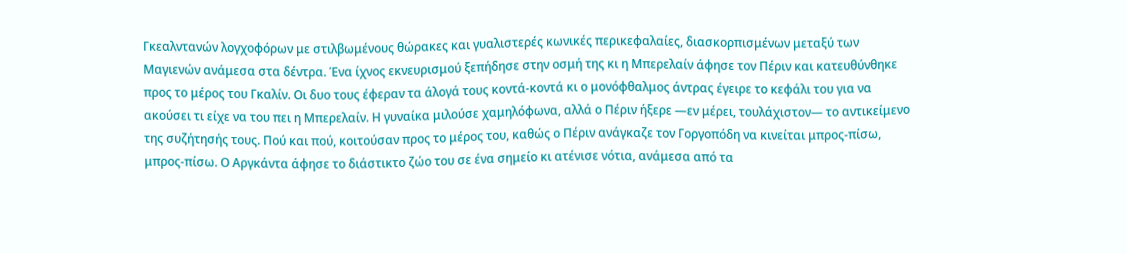Γκεαλντανών λογχοφόρων με στιλβωμένους θώρακες και γυαλιστερές κωνικές περικεφαλαίες, διασκορπισμένων μεταξύ των Μαγιενών ανάμεσα στα δέντρα. Ένα ίχνος εκνευρισμού ξεπήδησε στην οσμή της κι η Μπερελαίν άφησε τον Πέριν και κατευθύνθηκε προς το μέρος του Γκαλίν. Οι δυο τους έφεραν τα άλογά τους κοντά-κοντά κι ο μονόφθαλμος άντρας έγειρε το κεφάλι του για να ακούσει τι είχε να του πει η Μπερελαίν. Η γυναίκα μιλούσε χαμηλόφωνα, αλλά ο Πέριν ήξερε —εν μέρει, τουλάχιστον— το αντικείμενο της συζήτησής τους. Πού και πού, κοιτούσαν προς το μέρος του, καθώς ο Πέριν ανάγκαζε τον Γοργοπόδη να κινείται μπρος-πίσω, μπρος-πίσω. Ο Αργκάντα άφησε το διάστικτο ζώο του σε ένα σημείο κι ατένισε νότια, ανάμεσα από τα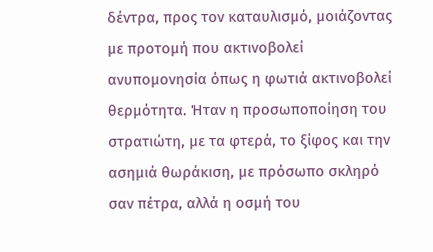δέντρα, προς τον καταυλισμό, μοιάζοντας με προτομή που ακτινοβολεί ανυπομονησία όπως η φωτιά ακτινοβολεί θερμότητα. Ήταν η προσωποποίηση του στρατιώτη, με τα φτερά, το ξίφος και την ασημιά θωράκιση, με πρόσωπο σκληρό σαν πέτρα, αλλά η οσμή του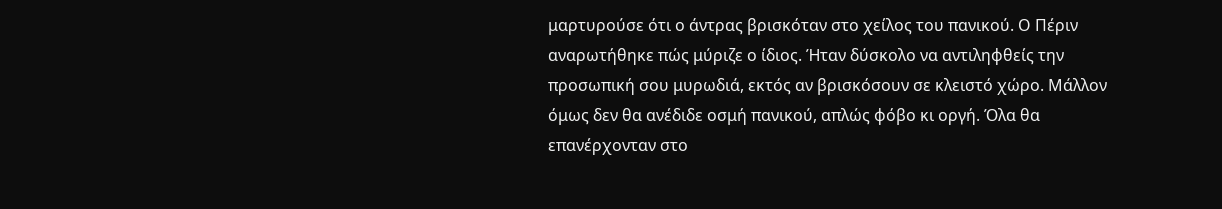μαρτυρούσε ότι ο άντρας βρισκόταν στο χείλος του πανικού. Ο Πέριν αναρωτήθηκε πώς μύριζε ο ίδιος. Ήταν δύσκολο να αντιληφθείς την προσωπική σου μυρωδιά, εκτός αν βρισκόσουν σε κλειστό χώρο. Μάλλον όμως δεν θα ανέδιδε οσμή πανικού, απλώς φόβο κι οργή. Όλα θα επανέρχονταν στο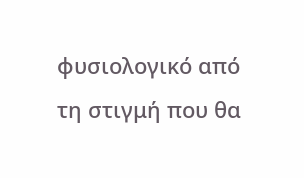φυσιολογικό από τη στιγμή που θα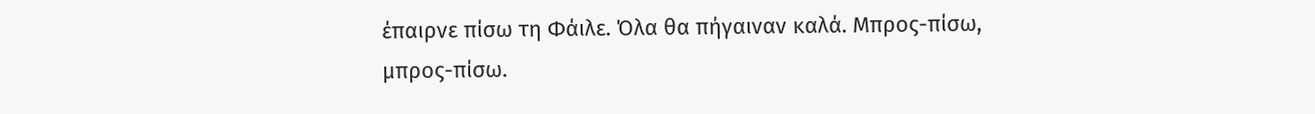έπαιρνε πίσω τη Φάιλε. Όλα θα πήγαιναν καλά. Μπρος-πίσω, μπρος-πίσω.